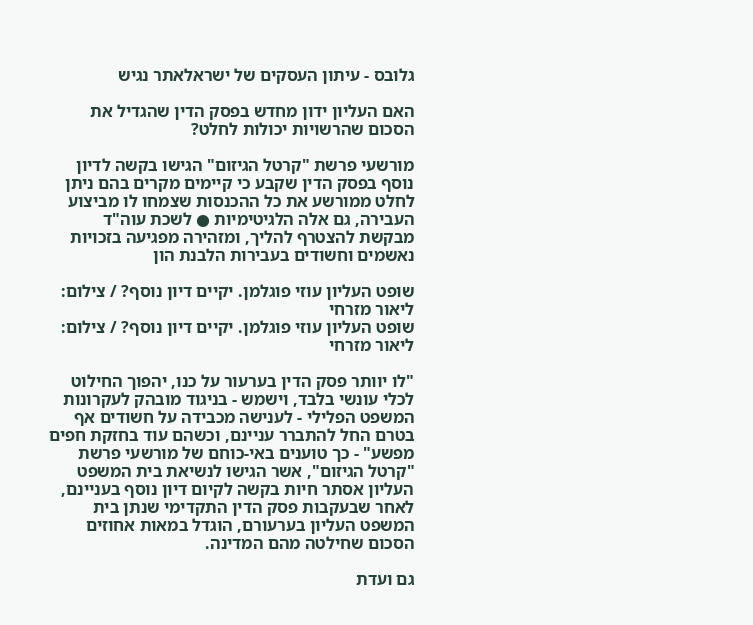גלובס - עיתון העסקים של ישראלאתר נגיש

האם העליון ידון מחדש בפסק הדין שהגדיל את הסכום שהרשויות יכולות לחלט?

מורשעי פרשת "קרטל הגיזום" הגישו בקשה לדיון נוסף בפסק הדין שקבע כי קיימים מקרים בהם ניתן לחלט ממורשע את כל ההכנסות שצמחו לו מביצוע העבירה, גם אלה הלגיטימיות ● לשכת עוה"ד מבקשת להצטרף להליך, ומזהירה מפגיעה בזכויות נאשמים וחשודים בעבירות הלבנת הון

שופט העליון עוזי פוגלמן. יקיים דיון נוסף? / צילום: ליאור מזרחי
שופט העליון עוזי פוגלמן. יקיים דיון נוסף? / צילום: ליאור מזרחי

"לו יוותר פסק הדין בערעור על כנו, יהפוך החילוט לכלי עונשי בלבד, וישמש - בניגוד מובהק לעקרונות המשפט הפלילי - לענישה מכבידה על חשודים אף בטרם החל להתברר עניינם, וכשהם עוד בחזקת חפים מפשע" - כך טוענים באי-כוחם של מורשעי פרשת "קרטל הגיזום", אשר הגישו לנשיאת בית המשפט העליון אסתר חיות בקשה לקיום דיון נוסף בעניינם, לאחר שבעקבות פסק הדין התקדימי שנתן בית המשפט העליון בערעורם, הוגדל במאות אחוזים הסכום שחילטה מהם המדינה.

גם ועדת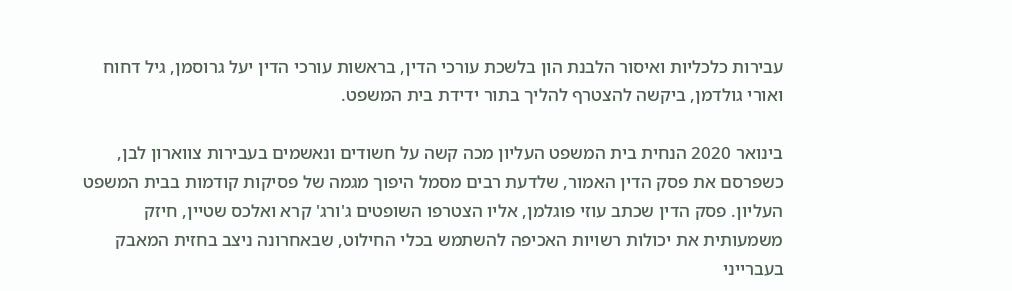עבירות כלכליות ואיסור הלבנת הון בלשכת עורכי הדין, בראשות עורכי הדין יעל גרוסמן, גיל דחוח ואורי גולדמן, ביקשה להצטרף להליך בתור ידידת בית המשפט.

בינואר 2020 הנחית בית המשפט העליון מכה קשה על חשודים ונאשמים בעבירות צווארון לבן, כשפרסם את פסק הדין האמור, שלדעת רבים מסמל היפוך מגמה של פסיקות קודמות בבית המשפט העליון. פסק הדין שכתב עוזי פוגלמן, אליו הצטרפו השופטים ג'ורג' קרא ואלכס שטיין, חיזק משמעותית את יכולות רשויות האכיפה להשתמש בכלי החילוט, שבאחרונה ניצב בחזית המאבק בעברייני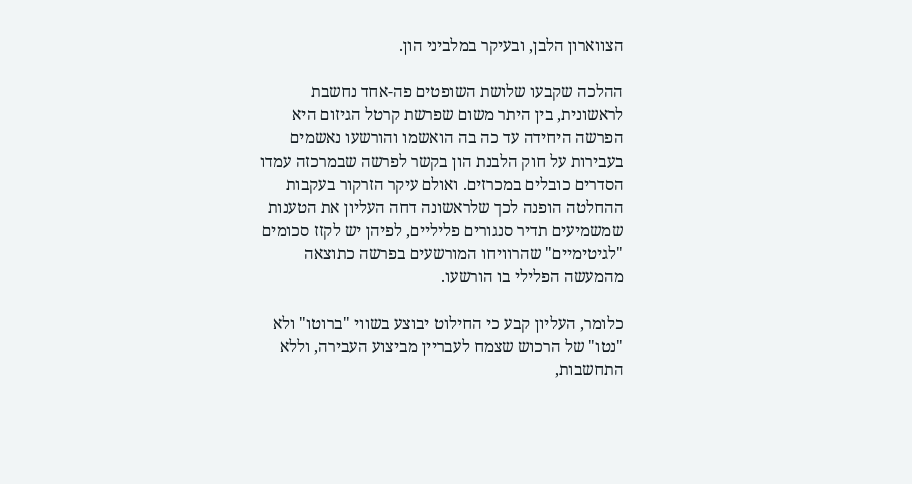הצווארון הלבן, ובעיקר במלביני הון.

ההלכה שקבעו שלושת השופטים פה-אחד נחשבת לראשונית, בין היתר משום שפרשת קרטל הגיזום היא הפרשה היחידה עד כה בה הואשמו והורשעו נאשמים בעבירות על חוק הלבנת הון בקשר לפרשה שבמרכזה עמדו הסדרים כובלים במכרזים. ואולם עיקר הזרקור בעקבות ההחלטה הופנה לכך שלראשונה דחה העליון את הטענות שמשמיעים תדיר סנגורים פליליים, לפיהן יש לקזז סכומים "לגיטימיים" שהרוויחו המורשעים בפרשה כתוצאה מהמעשה הפלילי בו הורשעו.

כלומר, העליון קבע כי החילוט יבוצע בשווי "ברוטו" ולא "נטו" של הרכוש שצמח לעבריין מביצוע העבירה, וללא התחשבות,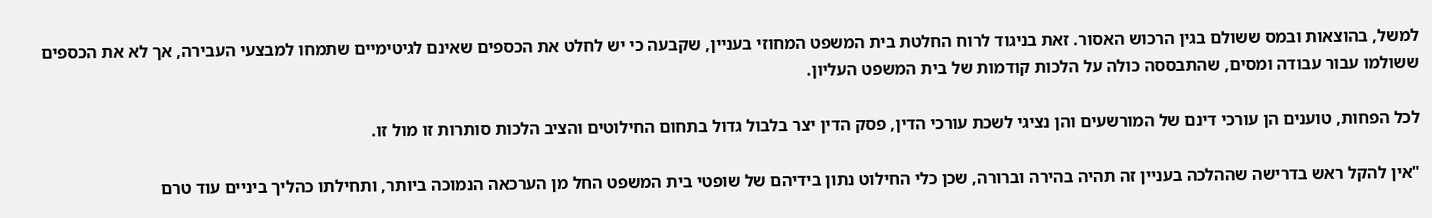למשל, בהוצאות ובמס ששולם בגין הרכוש האסור. זאת בניגוד לרוח החלטת בית המשפט המחוזי בעניין, שקבעה כי יש לחלט את הכספים שאינם לגיטימיים שתמחו למבצעי העבירה, אך לא את הכספים ששולמו עבור עבודה ומסים, שהתבססה כולה על הלכות קודמות של בית המשפט העליון.

לכל הפחות, טוענים הן עורכי דינם של המורשעים והן נציגי לשכת עורכי הדין, פסק הדין יצר בלבול גדול בתחום החילוטים והציב הלכות סותרות זו מול זו.

"אין להקל ראש בדרישה שההלכה בעניין זה תהיה בהירה וברורה, שכן כלי החילוט נתון בידיהם של שופטי בית המשפט החל מן הערכאה הנמוכה ביותר, ותחילתו כהליך ביניים עוד טרם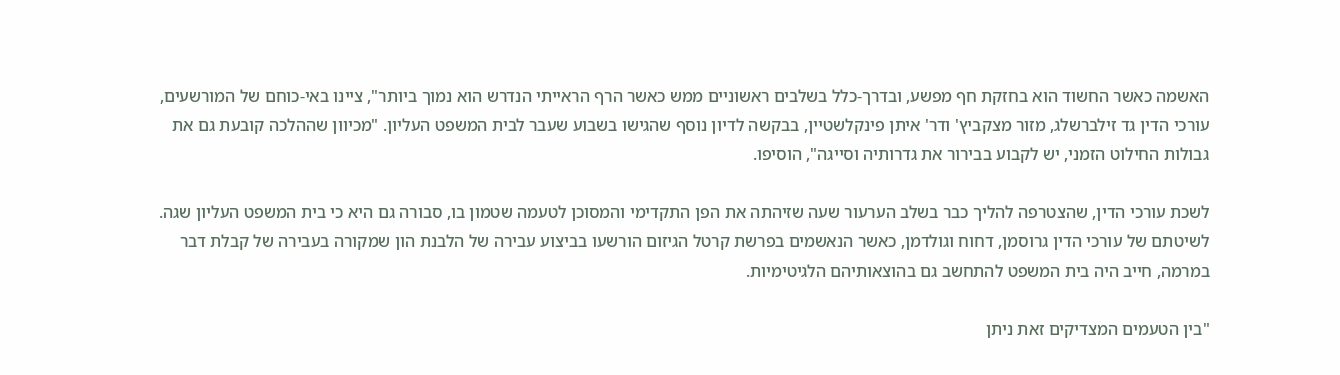האשמה כאשר החשוד הוא בחזקת חף מפשע, ובדרך-כלל בשלבים ראשוניים ממש כאשר הרף הראייתי הנדרש הוא נמוך ביותר", ציינו באי-כוחם של המורשעים, עורכי הדין גד זילברשלג, מזור מצקביץ' ודר' איתן פינקלשטיין, בבקשה לדיון נוסף שהגישו בשבוע שעבר לבית המשפט העליון. "מכיוון שההלכה קובעת גם את גבולות החילוט הזמני, יש לקבוע בבירור את גדרותיה וסייגה", הוסיפו.

לשכת עורכי הדין, שהצטרפה להליך כבר בשלב הערעור שעה שזיהתה את הפן התקדימי והמסוכן לטעמה שטמון בו, סבורה גם היא כי בית המשפט העליון שגה. לשיטתם של עורכי הדין גרוסמן, דחוח וגולדמן, כאשר הנאשמים בפרשת קרטל הגיזום הורשעו בביצוע עבירה של הלבנת הון שמקורה בעבירה של קבלת דבר במרמה, חייב היה בית המשפט להתחשב גם בהוצאותיהם הלגיטימיות.

"בין הטעמים המצדיקים זאת ניתן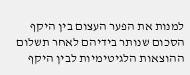למנות את הפער העצום בין היקף הסכום שנותר בידיהם לאחר תשלום ההוצאות הלגיטימיות לבין היקף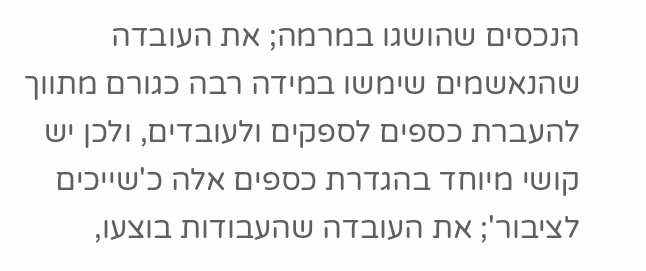הנכסים שהושגו במרמה; את העובדה שהנאשמים שימשו במידה רבה כגורם מתווך להעברת כספים לספקים ולעובדים, ולכן יש קושי מיוחד בהגדרת כספים אלה כ'שייכים לציבור'; את העובדה שהעבודות בוצעו,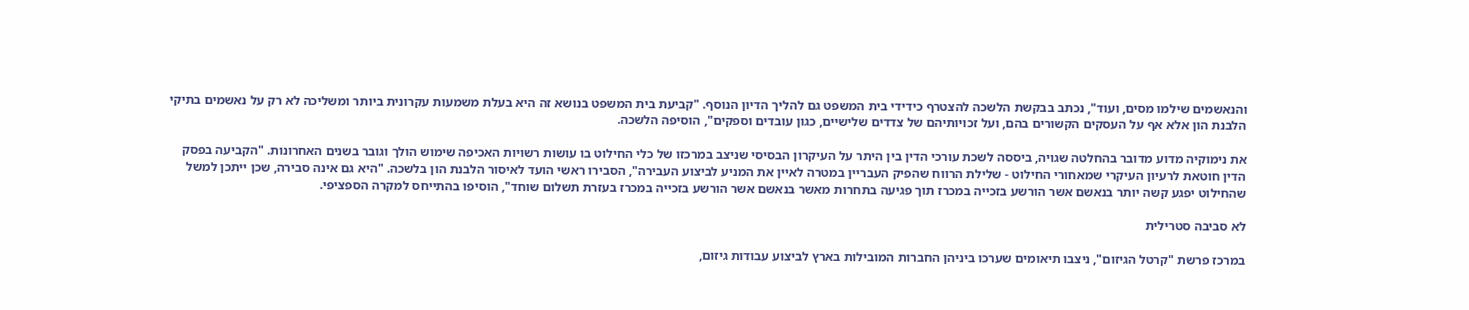והנאשמים שילמו מסים, ועוד", נכתב בבקשת הלשכה להצטרף כידידי בית המשפט גם להליך הדיון הנוסף. "קביעת בית המשפט בנושא זה היא בעלת משמעות עקרונית ביותר ומשליכה לא רק על נאשמים בתיקי הלבנת הון אלא אף על העסקים הקשורים בהם, ועל זכויותיהם של צדדים שלישיים, כגון עובדים וספקים", הוסיפה הלשכה.

את נימוקיה מדוע מדובר בהחלטה שגויה, ביססה לשכת עורכי הדין בין היתר על העיקרון הבסיסי שניצב במרכזו של כלי החילוט בו עושות רשויות האכיפה שימוש הולך וגובר בשנים האחרונות. "הקביעה בפסק הדין חוטאת לרעיון העיקרי שמאחורי החילוט - שלילת הרווח שהפיק העבריין במטרה לאיין את המניע לביצוע העבירה", הסבירו ראשי הועד לאיסור הלבנת הון בלשכה. "היא גם אינה סבירה, שכן ייתכן למשל שהחילוט יפגע קשה יותר בנאשם אשר הורשע בזכייה במכרז תוך פגיעה בתחרות מאשר בנאשם אשר הורשע בזכייה במכרז בעזרת תשלום שוחד", הוסיפו בהתייחס למקרה הספציפי.

לא סביבה סטרילית

במרכז פרשת "קרטל הגיזום", ניצבו תיאומים שערכו ביניהן החברות המובילות בארץ לביצוע עבודות גיזום,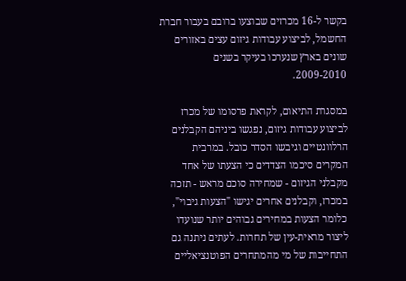בקשר ל-16 מכרזים שבוצעו ברובם בעבור חברת החשמל, לביצוע עבודות גיזום עצים באזורים שונים בארץ שנערכו בעיקר בשנים 2009-2010.

במסגרת התיאום, לקראת פרסומו של מכרז לביצוע עבודות גיזום, נפגשו ביניהם הקבלנים הרלוונטיים וגיבשו הסדר כובל. במרבית המקרים סיכמו הצדדים כי הצעתו של אחד מקבלני הגיזום - שמחירה סוכם מראש - תזכה במכרז, וקבלנים אחרים יגישו "הצעות גיבוי", כלומר הצעות במחירים גבוהים יותר שנועדו ליצור מראית-עין של תחרות. לעתים ניתנה גם התחייבות של מי מהמתחרים הפוטנציאליים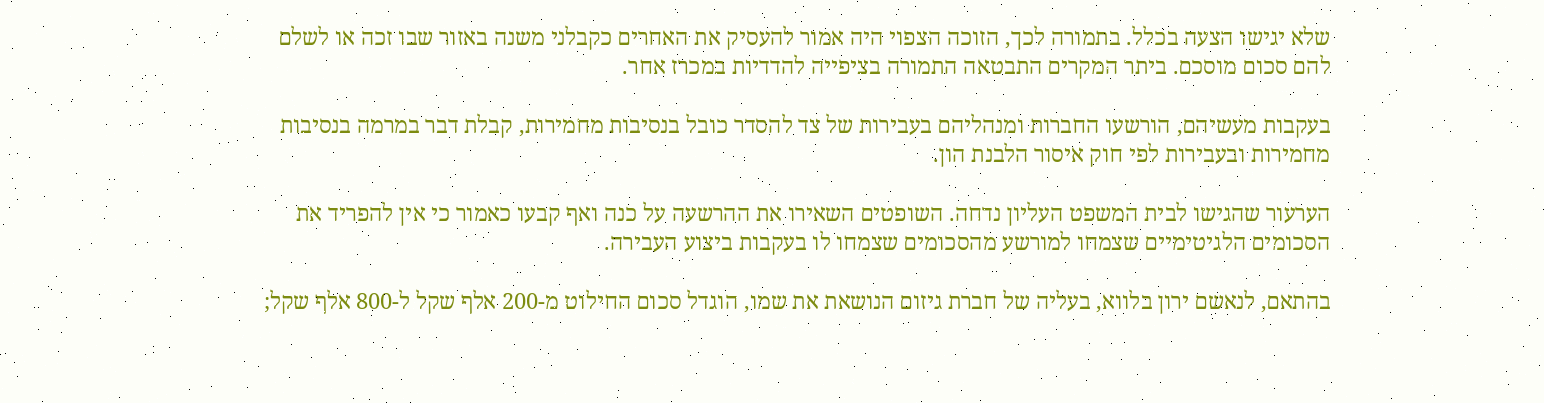שלא יגישו הצעה בכלל. בתמורה לכך, הזוכה הצפוי היה אמור להעסיק את האחרים כקבלני משנה באזור שבו זכה או לשלם להם סכום מוסכם. ביתר המקרים התבטאה התמורה בציפייה להדדיות במכרז אחר.

בעקבות מעשיהם, הורשעו החברות ומנהליהם בעבירות של צד להסדר כובל בנסיבות מחמירות, קבלת דבר במרמה בנסיבות מחמירות ובעבירות לפי חוק איסור הלבנת הון.

הערעור שהגישו לבית המשפט העליון נדחה. השופטים השאירו את ההרשעה על כנה ואף קבעו כאמור כי אין להפריד את הסכומים הלגיטימיים שצמחו למורשע מהסכומים שצמחו לו בעקבות ביצוע העבירה.

בהתאם, לנאשם ירון בלווא, בעליה של חברת גיזום הנושאת את שמו, הוגדל סכום החילוט מ-200 אלף שקל ל-800 אלף שקל;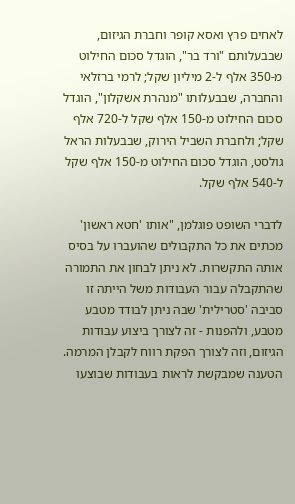לאחים פרץ ואסא קופר וחברת הגיזום, שבבעלותם "ורד בר", הוגדל סכום החילוט מ-350 אלף ל-2 מיליון שקל; לרמי ברזלאי והחברה, שבבעלותו "מנהרת אשקלון", הוגדל סכום החילוט מ-150 אלף שקל ל-720 אלף שקל; ולחברת השביל הירוק, שבבעלות הראל גולסט, הוגדל סכום החילוט מ-150 אלף שקל ל-540 אלף שקל.

לדברי השופט פוגלמן, "אותו 'חטא ראשון' מכתים את כל התקבולים שהועברו על בסיס אותה התקשרות. לא ניתן לבחון את התמורה שהתקבלה עבור העבודות משל הייתה זו סביבה 'סטרילית' שבה ניתן לבודד מטבע מטבע, ולהפנות - זה לצורך ביצוע עבודות הגיזום, וזה לצורך הפקת רווח לקבלן המרמה. הטענה שמבקשת לראות בעבודות שבוצעו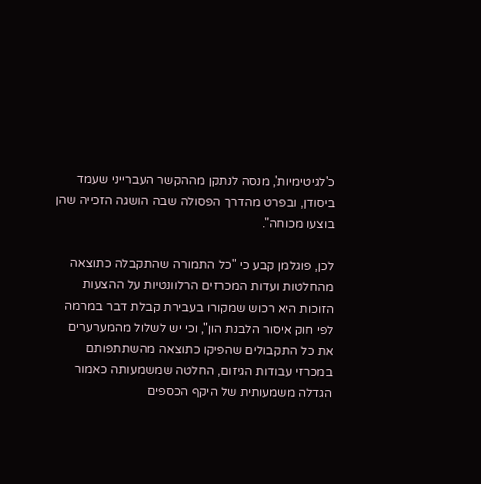כ'לגיטימיות', מנסה לנתקן מההקשר העברייני שעמד ביסודן, ובפרט מהדרך הפסולה שבה הושגה הזכייה שהן בוצעו מכוחה".

לכן, פוגלמן קבע כי "כל התמורה שהתקבלה כתוצאה מהחלטות ועדות המכרזים הרלוונטיות על ההצעות הזוכות היא רכוש שמקורו בעבירת קבלת דבר במרמה לפי חוק איסור הלבנת הון", וכי יש לשלול מהמערערים את כל התקבולים שהפיקו כתוצאה מהשתתפותם במכרזי עבודות הגיזום, החלטה שמשמעותה כאמור הגדלה משמעותית של היקף הכספים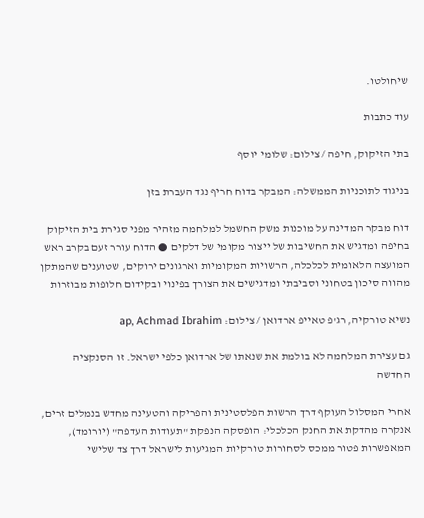שיחולטו.

עוד כתבות

בתי הזיקוק, חיפה / צילום: שלומי יוסף

בניגוד לתוכניות הממשלה: המבקר בדוח חריף נגד העברת בזן

דוח מבקר המדינה על מוכנות משק החשמל למלחמה מזהיר מפני סגירת בית הזיקוק בחיפה ומדגיש את החשיבות של ייצור מקומי של דלקים ● הדוח עורר זעם בקרב ראש המועצה הלאומית לכלכלה, הרשויות המקומיות וארגונים ירוקים, שטוענים שהמתקן מהווה סיכון בטחוני וסביבתי ומדגישים את הצורך בפינוי ובקידום חלופות מבוזרות

נשיא טורקיה, רג'פ טאייפ ארדואן / צילום: ap, Achmad Ibrahim

גם עצירת המלחמה לא בולמת את שנאתו של ארדואן כלפי ישראל. זו הסנקציה החדשה

אחרי המסלול העוקף דרך הרשות הפלסטינית והפריקה והטעינה מחדש בנמלים זרים, אנקרה מהדקת את החנק הכלכלי: הופסקה הנפקת "תעודות העדפה" (יורומד), המאפשרות פטור ממכס לסחורות טורקיות המגיעות לישראל דרך צד שלישי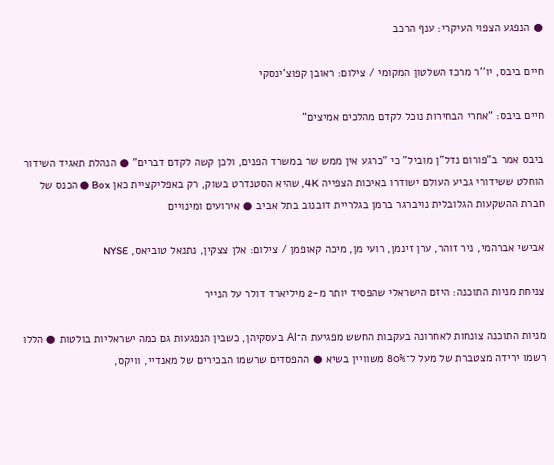● הנפגע הצפוי העיקרי: ענף הרכב

חיים ביבס, יו''ר מרכז השלטון המקומי / צילום: ראובן קפוצ'ינסקי

חיים ביבס: "אחרי הבחירות נוכל לקדם מהלכים אמיצים"

ביבס אמר ב"פורום נדל"ן מוביל" כי "כרגע אין ממש שר במשרד הפנים, ולכן קשה לקדם דברים" ● הנהלת תאגיד השידור הוחלט ששידורי גביע העולם ישודרו באיכות הצפייה 4K, שהיא הסטנדרט בשוק, רק באפליקציית כאן Box ● הכנס של חברת ההשקעות הגלובלית נויברגר ברמן בגלריית דובנוב בתל אביב ● אירועים ומינויים

אבישי אברהמי, ניר זוהר, ערן זינמן, רועי מן, מיכה קאופמן / צילום: אלן צצקין, נתנאל טוביאס, NYSE

צניחת מניות התוכנה: היזם הישראלי שהפסיד יותר מ-2 מיליארד דולר על הנייר

מניות התוכנה צונחות לאחרונה בעקבות החשש מפגיעת ה־AI בעסקיהן, כשבין הנפגעות גם כמה ישראליות בולטות ● הללו רשמו ירידה מצטברת של מעל ל־80% משוויין בשיא ● ההפסדים שרשמו הבכירים של מאנדיי, וויקס,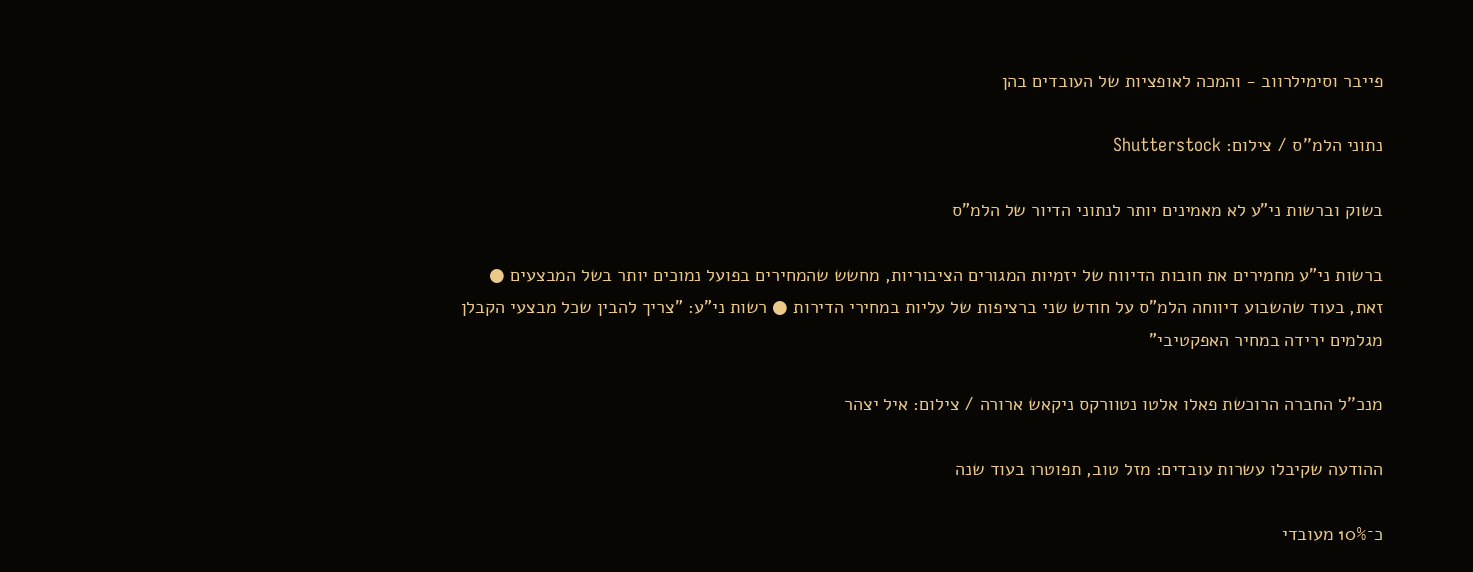פייבר וסימילרווב - והמכה לאופציות של העובדים בהן

נתוני הלמ''ס / צילום: Shutterstock

בשוק וברשות ני"ע לא מאמינים יותר לנתוני הדיור של הלמ"ס

ברשות ני"ע מחמירים את חובות הדיווח של יזמיות המגורים הציבוריות, מחשש שהמחירים בפועל נמוכים יותר בשל המבצעים ● זאת, בעוד שהשבוע דיווחה הלמ"ס על חודש שני ברציפות של עליות במחירי הדירות ● רשות ני"ע: "צריך להבין שכל מבצעי הקבלן מגלמים ירידה במחיר האפקטיבי"

מנכ''ל החברה הרוכשת פאלו אלטו נטוורקס ניקאש ארורה / צילום: איל יצהר

ההודעה שקיבלו עשרות עובדים: מזל טוב, תפוטרו בעוד שנה

כ־10% מעובדי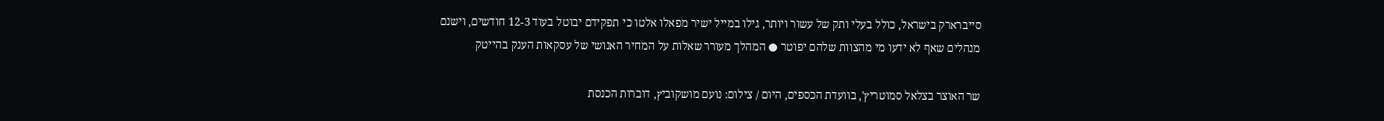סייברארק בישראל, כולל בעלי ותק של עשור ויותר, גילו במייל ישיר מפאלו אלטו כי תפקידם יבוטל בעוד 12-3 חודשים, וישנם מנהלים שאף לא ידעו מי מהצוות שלהם יפוטר ● המהלך מעורר שאלות על המחיר האנושי של עסקאות הענק בהייטק

שר האוצר בצלאל סמוטריץ', בוועדת הכספים, היום / צילום: נועם מושקוביץ, דוברות הכנסת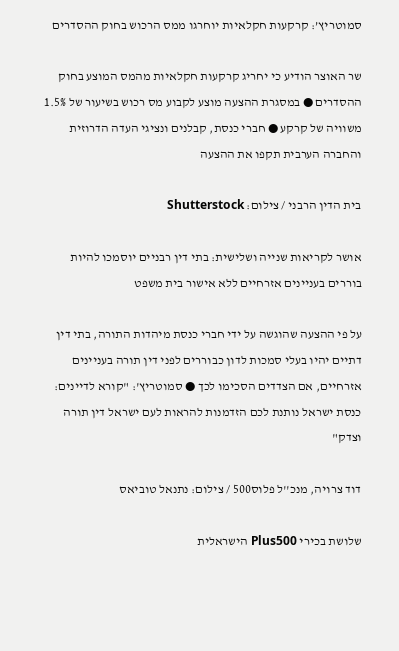סמוטריץ’: קרקעות חקלאיות יוחרגו ממס הרכוש בחוק ההסדרים

שר האוצר הודיע כי יחריג קרקעות חקלאיות מהמס המוצע בחוק ההסדרים ● במסגרת ההצעה מוצע לקבוע מס רכוש בשיעור של 1.5% משוויה של קרקע ● חברי כנסת, קבלנים ונציגי העדה הדרוזית והחברה הערבית תקפו את ההצעה

בית הדין הרבני / צילום: Shutterstock

אושר לקריאות שנייה ושלישית: בתי דין רבניים יוסמכו להיות בוררים בעניינים אזרחיים ללא אישור בית משפט

על פי ההצעה שהוגשה על ידי חברי כנסת מיהדות התורה, בתי דין דתיים יהיו בעלי סמכות לדון כבוררים לפני דין תורה בעניינים אזרחיים, אם הצדדים הסכימו לכך ● סמוטריץ': "קורא לדיינים: כנסת ישראל נותנת לכם הזדמנות להראות לעם ישראל דין תורה וצדק"

דוד צרויה, מנכ''ל פלוס500 / צילום: נתנאל טוביאס

שלושת בכירי Plus500 הישראלית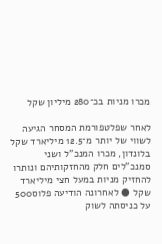מכרו מניות בכ־280 מיליון שקל

לאחר שפלטפורמת המסחר הגיעה לשווי של יותר מ־12.5 מיליארד שקל בלונדון, מכרו המנכ"ל ושני סמנכ"לים חלק מהחזקותיהם ונותרו להחזיק מניות במעל חצי מיליארד שקל ● לאחרונה הודיעה פלוס500 על כניסתה לשוק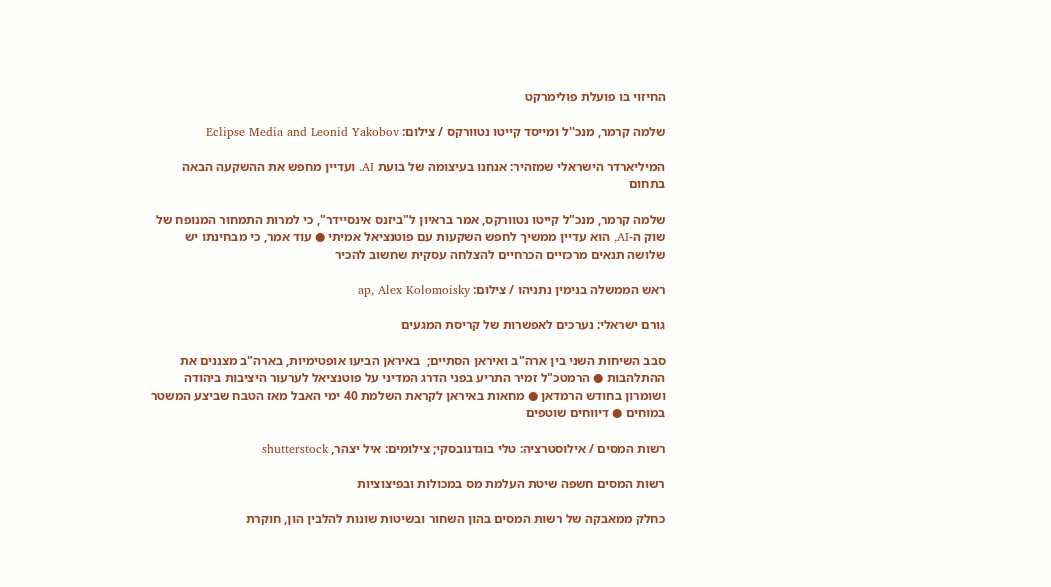החיזוי בו פועלת פולימרקט

שלמה קרמר, מנכ''ל ומייסד קייטו נטוורקס / צילום: Eclipse Media and Leonid Yakobov

המיליארדר הישראלי שמזהיר: אנחנו בעיצומה של בועת AI. ועדיין מחפש את ההשקעה הבאה בתחום

שלמה קרמר, מנכ"ל קייטו נטוורקס, אמר בראיון ל"ביזנס אינסיידר", כי למרות התמחור המנופח של שוק ה-AI, הוא עדיין ממשיך לחפש השקעות עם פוטנציאל אמיתי ● עוד אמר, כי מבחינתו יש שלושה תנאים מרכזיים הכרחיים להצלחה עסקית שחשוב להכיר

ראש הממשלה בנימין נתניהו / צילום: ap, Alex Kolomoisky

גורם ישראלי: נערכים לאפשרות של קריסת המגעים

סבב השיחות השני בין ארה"ב ואיראן הסתיים;  באיראן הביעו אופטימיות, בארה"ב מצננים את ההתלהבות ● הרמטכ"ל זמיר התריע בפני הדרג המדיני על פוטנציאל לערעור היציבות ביהודה ושומרון בחודש הרמדאן ● מחאות באיראן לקראת השלמת 40 ימי האבל מאז הטבח שביצע המשטר במוחים ● דיווחים שוטפים

רשות המסים / אילוסטרציה: טלי בוגדנובסקי; צילומים: איל יצהר, shutterstock

רשות המסים חשפה שיטת העלמת מס במכולות ובפיצוציות

כחלק ממאבקה של רשות המסים בהון השחור ובשיטות שונות להלבין הון, חוקרת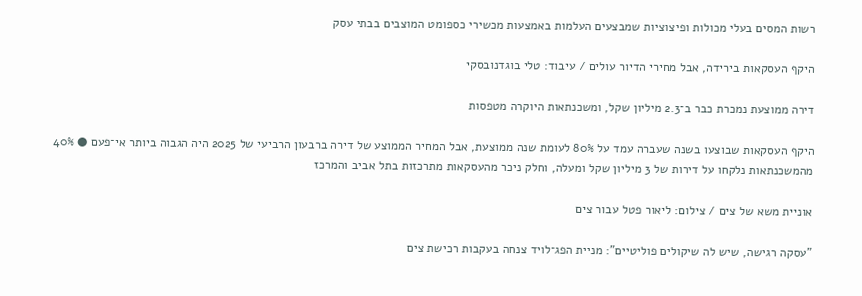רשות המסים בעלי מכולות ופיצוציות שמבצעים העלמות באמצעות מכשירי כספומט המוצבים בבתי עסק

היקף העסקאות בירידה, אבל מחירי הדיור עולים / עיבוד: טלי בוגדנובסקי

דירה ממוצעת נמכרת כבר ב־2.3 מיליון שקל, ומשכנתאות היוקרה מטפסות

היקף העסקאות שבוצעו בשנה שעברה עמד על 80% לעומת שנה ממוצעת, אבל המחיר הממוצע של דירה ברבעון הרביעי של 2025 היה הגבוה ביותר אי־פעם ● 40% מהמשכנתאות נלקחו על דירות של 3 מיליון שקל ומעלה, וחלק ניכר מהעסקאות מתרכזות בתל אביב והמרכז

אוניית משא של צים / צילום: ליאור פטל עבור צים

"עסקה רגישה, שיש לה שיקולים פוליטיים": מניית הפג־לויד צנחה בעקבות רכישת צים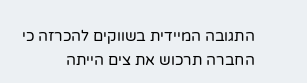התגובה המיידית בשווקים להכרזה כי החברה תרכוש את צים הייתה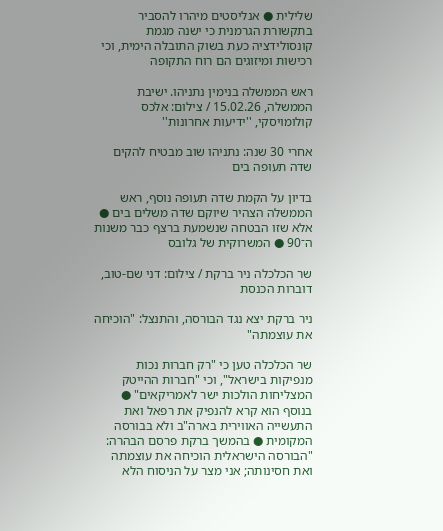שלילית ● אנליסטים מיהרו להסביר בתקשורת הגרמנית כי ישנה מגמת קונסולידציה כעת בשוק התובלה הימית, וכי רכישות ומיזוגים הם רוח התקופה

ראש הממשלה בנימין נתניהו. ישיבת הממשלה, 15.02.26 / צילום: אלכס קולומויסקי, ''ידיעות אחרונות''

אחרי 30 שנה: נתניהו שוב מבטיח להקים שדה תעופה בים

בדיון על הקמת שדה תעופה נוסף, ראש הממשלה הצהיר שיוקם שדה משלים בים ● אלא שזו הבטחה שנשמעת ברצף כבר משנות ה־90 ● המשרוקית של גלובס

שר הכלכלה ניר ברקת / צילום: דני שם-טוב, דוברות הכנסת

ניר ברקת יצא נגד הבורסה, והתנצל: "הוכיחה את עוצמתה"

שר הכלכלה טען כי "רק חברות נכות מנפיקות בישראל", וכי "חברות ההייטק המצליחות הולכות ישר לאמריקאים" ● בנוסף הוא קרא להנפיק את רפאל ואת התעשייה האווירית בארה"ב ולא בבורסה המקומית ● בהמשך ברקת פרסם הבהרה: "הבורסה הישראלית הוכיחה את עוצמתה ואת חסינותה; אני מצר על הניסוח הלא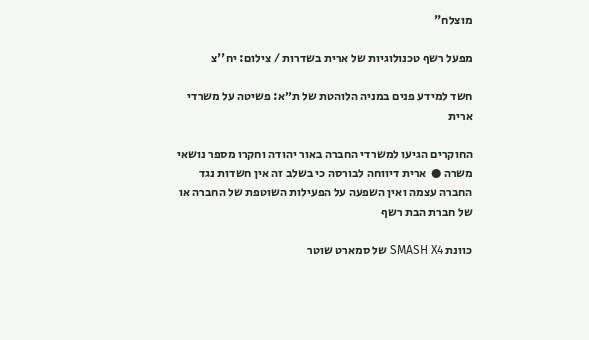מוצלח"

מפעל רשף טכנולוגיות של ארית בשדרות / צילום: יח''צ

חשד למידע פנים במניה הלוהטת של ת״א: פשיטה על משרדי ארית

החוקרים הגיעו למשרדי החברה באור יהודה וחקרו מספר נושאי משרה ●  ארית דיווחה לבורסה כי בשלב זה אין חשדות נגד החברה עצמה ואין השפעה על הפעילות השוטפת של החברה או של חברת הבת רשף

כוונת SMASH X4 של סמארט שוטר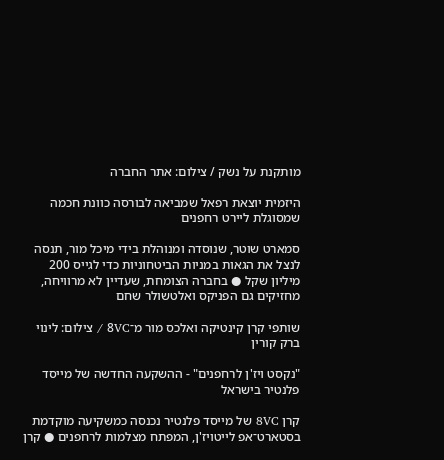מותקנת על נשק / צילום: אתר החברה

היזמית יוצאת רפאל שמביאה לבורסה כוונת חכמה שמסוגלת ליירט רחפנים

סמארט שוטר, שנוסדה ומנוהלת בידי מיכל מור, תנסה לנצל את הגאות במניות הביטחוניות כדי לגייס 200 מיליון שקל ● בחברה הצומחת, שעדיין לא מרוויחה, מחזיקים גם הפניקס ואלטשולר שחם

שותפי קרן קינטיקה ואלכס מור מ־8VC / צילום: לינוי ברק קורין

"נקסט ויז'ן לרחפנים" - ההשקעה החדשה של מייסד פלנטיר בישראל

קרן 8VC של מייסד פלנטיר נכנסה כמשקיעה מוקדמת בסטארט־אפ לייטויז'ן, המפתח מצלמות לרחפנים ● קרן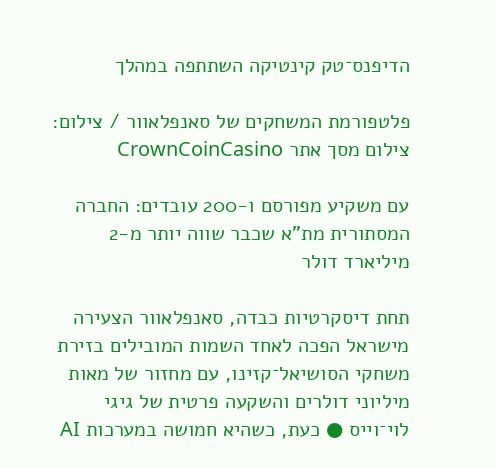הדיפנס־טק קינטיקה השתתפה במהלך

פלטפורמת המשחקים של סאנפלאוור / צילום: צילום מסך אתר CrownCoinCasino

עם משקיע מפורסם ו-200 עובדים: החברה המסתורית מת"א שכבר שווה יותר מ-2 מיליארד דולר

תחת דיסקרטיות כבדה, סאנפלאוור הצעירה מישראל הפכה לאחד השמות המובילים בזירת משחקי הסושיאל־קזינו, עם מחזור של מאות מיליוני דולרים והשקעה פרטית של גיגי לוי־וייס ● כעת, כשהיא חמושה במערכות AI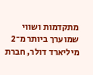מתקדמות ושווי שמוערך ביותר מ־2 מיליארד דולר, חברת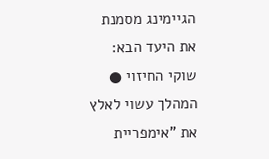הגיימינג מסמנת את היעד הבא: שוקי החיזוי ● המהלך עשוי לאלץ את "אימפריית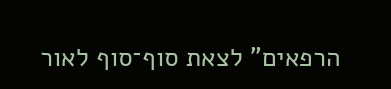הרפאים" לצאת סוף־סוף לאור